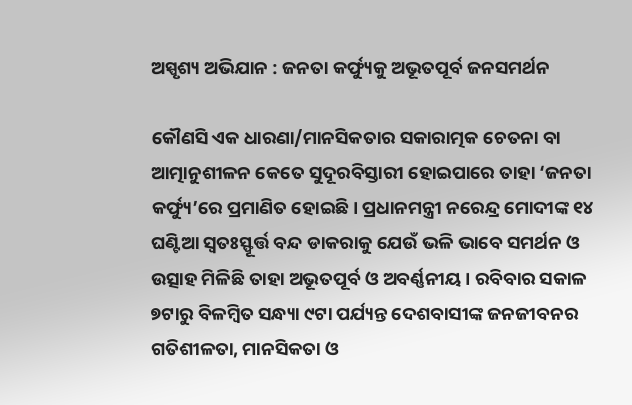ଅସ୍ପୃଶ୍ୟ ଅଭିଯାନ : ଜନତା କର୍ଫ୍ୟୁକୁ ଅଭୂତପୂର୍ବ ଜନସମର୍ଥନ

କୌଣସି ଏକ ଧାରଣା/ମାନସିକତାର ସକାରାତ୍ମକ ଚେତନା ବା ଆତ୍ମାନୁଶୀଳନ କେତେ ସୁଦୂରବିସ୍ତାରୀ ହୋଇପାରେ ତାହା ‘ଜନତା କର୍ଫ୍ୟୁ’ରେ ପ୍ରମାଣିତ ହୋଇଛି। ପ୍ରଧାନମନ୍ତ୍ରୀ ନରେନ୍ଦ୍ର ମୋଦୀଙ୍କ ୧୪ ଘଣ୍ଟିଆ ସ୍ୱତଃସ୍ଫୂର୍ତ୍ତ ବନ୍ଦ ଡାକରାକୁ ଯେଉଁ ଭଳି ଭାବେ ସମର୍ଥନ ଓ ଉତ୍ସାହ ମିଳିଛି ତାହା ଅଭୂତପୂର୍ବ ଓ ଅବର୍ଣ୍ଣନୀୟ। ରବିବାର ସକାଳ ୭ଟାରୁ ବିଳମ୍ବିତ ସନ୍ଧ୍ୟା ୯ଟା ପର୍ଯ୍ୟନ୍ତ ଦେଶବାସୀଙ୍କ ଜନଜୀବନର ଗତିଶୀଳତା, ମାନସିକତା ଓ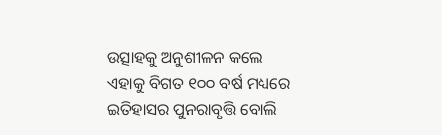ଉତ୍ସାହକୁ ଅନୁଶୀଳନ କଲେ ଏହାକୁ ବିଗତ ୧୦୦ ବର୍ଷ ମଧ୍ୟରେ ଇତିହାସର ପୁନରାବୃତ୍ତି ବୋଲି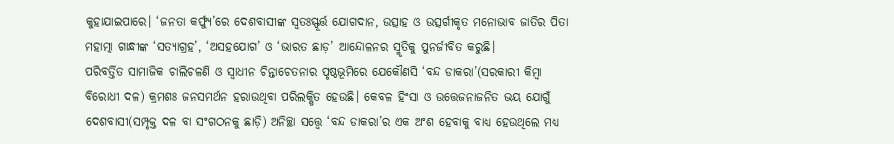କୁହାଯାଇପାରେ। ‘ଜନତା କର୍ଫ୍ୟୁ’ରେ ଦେଶବାସୀଙ୍କ ସ୍ୱତଃସ୍ଫୂର୍ତ୍ତ ଯୋଗଦାନ, ଉତ୍ସାହ ଓ ଉତ୍ସର୍ଗୀକୃତ ମନୋଭାବ ଜାତିର ପିତା ମହାତ୍ମା ଗାନ୍ଧୀଙ୍କ ‘ସତ୍ୟାଗ୍ରହ’, ‘ଅସହଯୋଗ’ ଓ ‘ଭାରତ ଛାଡ଼’ ଆନ୍ଦୋଳନର ସ୍ମୃତିକୁ ପୁନର୍ଜୀବିତ କରୁଛି।
ପରିବର୍ତ୍ତିତ ସାମାଜିକ ଚାଲିଚଳଣି ଓ ସ୍ୱାଧୀନ ଚିନ୍ତାଚେତନାର ପୃଷ୍ଠଭୂମିରେ ଯେକୌଣସି ‘ବନ୍ଦ ଡାକରା’(ସରକାରୀ କିମ୍ବା ବିରୋଧୀ ଦଳ) କ୍ରମଶଃ ଜନସମର୍ଥନ ହରାଉଥିବା ପରିଲକ୍ଷିତ ହେଉଛି। କେବଳ ହିଂସା ଓ ଉତ୍ତେଜନାଜନିତ ଭୟ ଯୋଗୁଁ ଦେଶବାସୀ(ସମ୍ପୃକ୍ତ ଦଳ ବା ସଂଗଠନକୁ ଛାଡ଼ି) ଅନିଚ୍ଛା ସତ୍ତ୍ବେ ‘ବନ୍ଦ ଡାକରା’ର ଏକ ଅଂଶ ହେବାକୁ ବାଧ୍ୟ ହେଉଥିଲେ ମଧ୍ୟ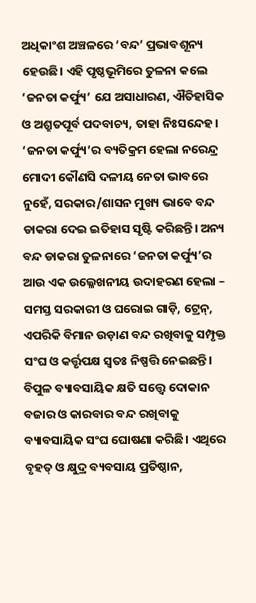ଅଧିକାଂଶ ଅଞ୍ଚଳରେ ‘ବନ୍ଦ’ ପ୍ରଭାବଶୂନ୍ୟ ହେଉଛି। ଏହି ପୃଷ୍ଠଭୂମିରେ ତୁଳନା କଲେ ‘ଜନତା କର୍ଫ୍ୟୁ’ ଯେ ଅସାଧାରଣ, ଐତିହାସିକ ଓ ଅଶ୍ରୁତପୂର୍ବ ପଦବାଚ୍ୟ, ତାହା ନିଃସନ୍ଦେହ। ‘ଜନତା କର୍ଫ୍ୟୁ’ର ବ୍ୟତିକ୍ରମ ହେଲା ନରେନ୍ଦ୍ର ମୋଦୀ କୌଣସି ଦଳୀୟ ନେତା ଭାବରେ ନୁହେଁ, ସରକାର/ଶାସନ ମୁଖ୍ୟ ଭାବେ ବନ୍ଦ ଡାକରା ଦେଇ ଇତିହାସ ସୃଷ୍ଟି କରିଛନ୍ତି। ଅନ୍ୟ ବନ୍ଦ ଡାକରା ତୁଳନାରେ ‘ଜନତା କର୍ଫ୍ୟୁ’ର ଆଉ ଏକ ଉଲ୍ଳେଖନୀୟ ଉଦାହରଣ ହେଲା – ସମସ୍ତ ସରକାରୀ ଓ ଘରୋଇ ଗାଡ଼ି, ଟ୍ରେନ୍‍, ଏପରିକି ବିମାନ ଉଡ଼ାଣ ବନ୍ଦ ରଖିବାକୁ ସମ୍ପୃକ୍ତ ସଂଘ ଓ କର୍ତ୍ତୃପକ୍ଷ ସ୍ୱତଃ ନିଷ୍ପତ୍ତି ନେଇଛନ୍ତି। ବିପୁଳ ବ୍ୟାବସାୟିକ କ୍ଷତି ସତ୍ତ୍ବେ ଦୋକାନ ବଜାର ଓ କାରବାର ବନ୍ଦ ରଖିବାକୁ ବ୍ୟାବସାୟିକ ସଂଘ ଘୋଷଣା କରିଛି। ଏଥିରେ ବୃହତ୍‍ ଓ କ୍ଷୁଦ୍ର ବ୍ୟବସାୟ ପ୍ରତିଷ୍ଠାନ,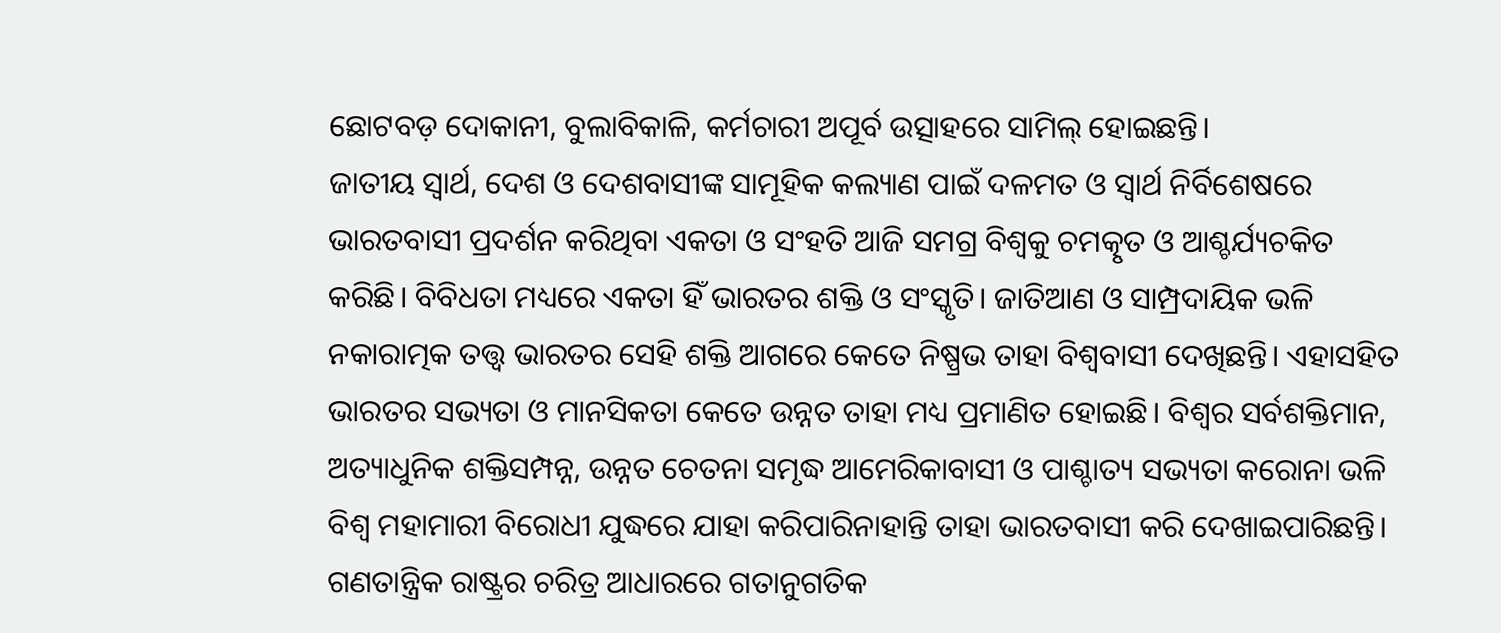ଛୋଟବଡ଼ ଦୋକାନୀ, ବୁଲାବିକାଳି, କର୍ମଚାରୀ ଅପୂର୍ବ ଉତ୍ସାହରେ ସାମିଲ୍‍ ହୋଇଛନ୍ତି।
ଜାତୀୟ ସ୍ୱାର୍ଥ, ଦେଶ ଓ ଦେଶବାସୀଙ୍କ ସାମୂହିକ କଲ୍ୟାଣ ପାଇଁ ଦଳମତ ଓ ସ୍ୱାର୍ଥ ନିର୍ବିଶେଷରେ ଭାରତବାସୀ ପ୍ରଦର୍ଶନ କରିଥିବା ଏକତା ଓ ସଂହତି ଆଜି ସମଗ୍ର ବିଶ୍ୱକୁ ଚମତ୍କୃତ ଓ ଆଶ୍ଚର୍ଯ୍ୟଚକିତ କରିଛି। ବିବିଧତା ମଧ୍ୟରେ ଏକତା ହିଁ ଭାରତର ଶକ୍ତି ଓ ସଂସ୍କୃତି। ଜାତିଆଣ ଓ ସାମ୍ପ୍ରଦାୟିକ ଭଳି ନକାରାତ୍ମକ ତତ୍ତ୍ୱ ଭାରତର ସେହି ଶକ୍ତି ଆଗରେ କେତେ ନିଷ୍ପ୍ରଭ ତାହା ବିଶ୍ୱବାସୀ ଦେଖିଛନ୍ତି। ଏହାସହିତ ଭାରତର ସଭ୍ୟତା ଓ ମାନସିକତା କେତେ ଉନ୍ନତ ତାହା ମଧ୍ୟ ପ୍ରମାଣିତ ହୋଇଛି। ବିଶ୍ୱର ସର୍ବଶକ୍ତିମାନ, ଅତ୍ୟାଧୁନିକ ଶକ୍ତିସମ୍ପନ୍ନ, ଉନ୍ନତ ଚେତନା ସମୃଦ୍ଧ ଆମେରିକାବାସୀ ଓ ପାଶ୍ଚାତ୍ୟ ସଭ୍ୟତା କରୋନା ଭଳି ବିଶ୍ୱ ମହାମାରୀ ବିରୋଧୀ ଯୁଦ୍ଧରେ ଯାହା କରିପାରିନାହାନ୍ତି ତାହା ଭାରତବାସୀ କରି ଦେଖାଇପାରିଛନ୍ତି। ଗଣତାନ୍ତ୍ରିକ ରାଷ୍ଟ୍ରର ଚରିତ୍ର ଆଧାରରେ ଗତାନୁଗତିକ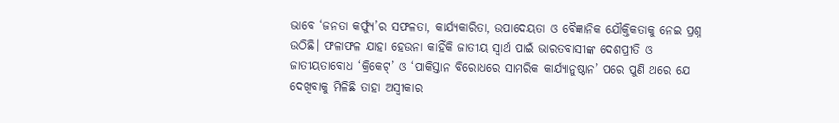ଭାବେ ‘ଜନତା କର୍ଫ୍ୟୁ’ର ସଫଳତା, କାର୍ଯ୍ୟକାରିତା, ଉପାଦେୟତା ଓ ବୈଜ୍ଞାନିକ ଯୌକ୍ତିକତାକୁ ନେଇ ପ୍ରଶ୍ନ ଉଠିଛି। ଫଳାଫଳ ଯାହା ହେଉନା କାହିଁକି ଜାତୀୟ ସ୍ୱାର୍ଥ ପାଇଁ ଭାରତବାସୀଙ୍କ ଦେଶପ୍ରୀତି ଓ ଜାତୀୟତାବୋଧ ‘କ୍ରିକେଟ୍‍’ ଓ ‘ପାକିସ୍ତାନ ବିରୋଧରେ ସାମରିକ କାର୍ଯ୍ୟାନୁଷ୍ଠାନ’ ପରେ ପୁଣି ଥରେ ଯେ ଦେଖିବାକୁ ମିଳିଛି ତାହା ଅସ୍ୱୀକାର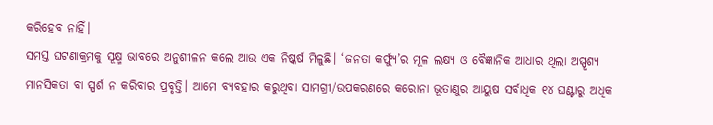କରିହେବ ନାହିଁ।
ସମସ୍ତ ଘଟଣାକ୍ରମକୁ ସୂକ୍ଷ୍ମ ଭାବରେ ଅନୁଶୀଳନ କଲେ ଆଉ ଏକ ନିଷ୍କର୍ଷ ମିଳୁଛି। ‘ଜନତା କର୍ଫ୍ୟୁ’ର ମୂଳ ଲକ୍ଷ୍ୟ ଓ ବୈଜ୍ଞାନିକ ଆଧାର ଥିଲା ଅସ୍ପୃଶ୍ୟ ମାନସିକତା ବା ସ୍ପର୍ଶ ନ କରିବାର ପ୍ରବୃତ୍ତି। ଆମେ ବ୍ୟବହାର କରୁଥିବା ସାମଗ୍ରୀ/ଉପକରଣରେ କରୋନା ଭୂତାଣୁର ଆୟୁଷ ସର୍ବାଧିକ ୧୪ ଘଣ୍ଟାରୁ ଅଧିକ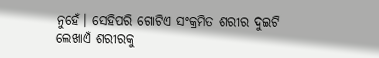ନୁହେଁ। ସେହିପରି ଗୋଟିଏ ସଂକ୍ରମିତ ଶରୀର ଦୁଇଟି ଲେଖାଏଁ ଶରୀରକୁ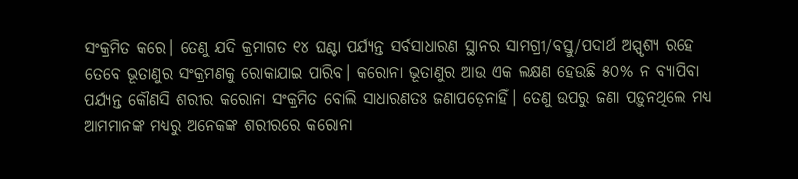ସଂକ୍ରମିତ କରେ। ତେଣୁ ଯଦି କ୍ରମାଗତ ୧୪ ଘଣ୍ଟା ପର୍ଯ୍ୟନ୍ତ ସର୍ବସାଧାରଣ ସ୍ଥାନର ସାମଗ୍ରୀ/ବସ୍ତୁ/ପଦାର୍ଥ ଅସ୍ପୃଶ୍ୟ ରହେ ତେବେ ଭୂତାଣୁର ସଂକ୍ରମଣକୁ ରୋକାଯାଇ ପାରିବ। କରୋନା ଭୂତାଣୁର ଆଉ ଏକ ଲକ୍ଷଣ ହେଉଛି ୫୦% ନ ବ୍ୟାପିବା ପର୍ଯ୍ୟନ୍ତ କୌଣସି ଶରୀର କରୋନା ସଂକ୍ରମିତ ବୋଲି ସାଧାରଣତଃ ଜଣାପଡ଼େନାହିଁ। ତେଣୁ ଉପରୁ ଜଣା ପଡ଼ୁନଥିଲେ ମଧ୍ୟ ଆମମାନଙ୍କ ମଧ୍ୟରୁ ଅନେକଙ୍କ ଶରୀରରେ କରୋନା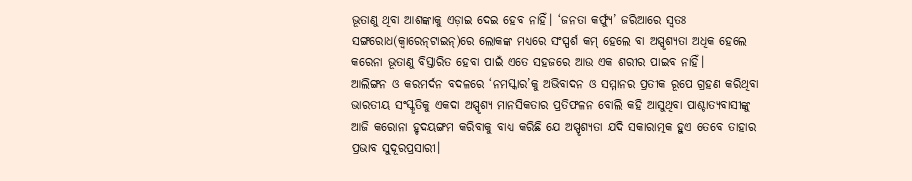ଭୂତାଣୁ ଥିବା ଆଶଙ୍କାକୁ ଏଡ଼ାଇ ଦେଇ ହେବ ନାହିଁ। ‘ଜନତା କର୍ଫ୍ୟୁ’ ଜରିଆରେ ସ୍ୱତଃ ସଙ୍ଗରୋଧ(କ୍ୱାରେନ୍‍ଟାଇନ୍‍)ରେ ଲୋକଙ୍କ ମଧ୍ୟରେ ସଂସ୍ପର୍ଶ କମ୍‍ ହେଲେ ବା ଅସ୍ପୃଶ୍ୟତା ଅଧିକ ହେଲେ କରେନା ଭୂତାଣୁ ବିସ୍ତାରିତ ହେବା ପାଇଁ ଏତେ ସହଜରେ ଆଉ ଏକ ଶରୀର ପାଇବ ନାହିଁ।
ଆଲିଙ୍ଗନ ଓ କରମର୍ଦନ ବଦଳରେ ‘ନମସ୍କାର’କୁ ଅଭିବାଦନ ଓ ସମ୍ମାନର ପ୍ରତୀକ ରୂପେ ଗ୍ରହଣ କରିଥିବା ଭାରତୀୟ ସଂସ୍କୃତିକୁ ଏକଦା ଅସ୍ପୃଶ୍ୟ ମାନସିକତାର ପ୍ରତିଫଳନ ବୋଲି କହି ଆସୁଥିବା ପାଶ୍ଚାତ୍ୟବାସୀଙ୍କୁ ଆଜି କରୋନା ହୃଦୟଙ୍ଗମ କରିବାକୁ ବାଧ୍ୟ କରିଛି ଯେ ଅସ୍ପୃଶ୍ୟତା ଯଦି ସକାରାତ୍ମକ ହୁଏ ତେବେ ତାହାର ପ୍ରଭାବ ସୁଦୂରପ୍ରସାରୀ।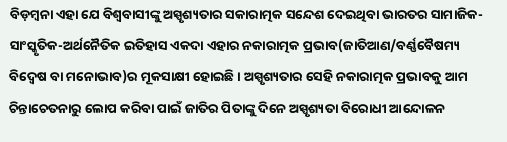ବିଡ଼ମ୍ବନା ଏହା ଯେ ବିଶ୍ୱବାସୀଙ୍କୁ ଅସ୍ପୃଶ୍ୟତାର ସକାରାତ୍ମକ ସନ୍ଦେଶ ଦେଇଥିବା ଭାରତର ସାମାଜିକ-ସାଂସ୍କୃତିକ-ଅର୍ଥନୈତିକ ଇତିହାସ ଏକଦା ଏହାର ନକାରାତ୍ମକ ପ୍ରଭାବ(ଜାତିଆଣ/ବର୍ଣ୍ଣବୈଷମ୍ୟ ବିଦ୍ୱେଷ ବା ମନୋଭାବ)ର ମୂକସାକ୍ଷୀ ହୋଇଛି। ଅସ୍ପୃଶ୍ୟତାର ସେହି ନକାରାତ୍ମକ ପ୍ରଭାବକୁ ଆମ ଚିନ୍ତାଚେତନାରୁ ଲୋପ କରିବା ପାଇଁ ଜାତିର ପିତାଙ୍କୁ ଦିନେ ଅସ୍ପୃଶ୍ୟତା ବିରୋଧୀ ଆନ୍ଦୋଳନ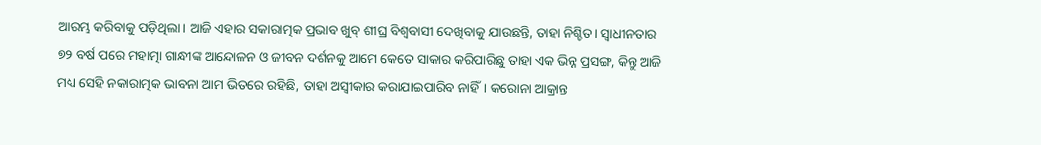ଆରମ୍ଭ କରିବାକୁ ପଡ଼ିଥିଲା। ଆଜି ଏହାର ସକାରାତ୍ମକ ପ୍ରଭାବ ଖୁବ୍‍ ଶୀଘ୍ର ବିଶ୍ୱବାସୀ ଦେଖିବାକୁ ଯାଉଛନ୍ତି, ତାହା ନିଶ୍ଚିତ। ସ୍ୱାଧୀନତାର ୭୨ ବର୍ଷ ପରେ ମହାତ୍ମା ଗାନ୍ଧୀଙ୍କ ଆନ୍ଦୋଳନ ଓ ଜୀବନ ଦର୍ଶନକୁ ଆମେ କେତେ ସାକାର କରିପାରିଛୁ ତାହା ଏକ ଭିନ୍ନ ପ୍ରସଙ୍ଗ, କିନ୍ତୁ ଆଜି ମଧ୍ୟ ସେହି ନକାରାତ୍ମକ ଭାବନା ଆମ ଭିତରେ ରହିଛି, ତାହା ଅସ୍ୱୀକାର କରାଯାଇପାରିବ ନାହିଁ। କରୋନା ଆକ୍ରାନ୍ତ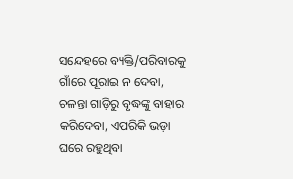ସନ୍ଦେହରେ ବ୍ୟକ୍ତି/ପରିବାରକୁ ଗାଁରେ ପୂରାଇ ନ ଦେବା, ଚଳନ୍ତା ଗାଡ଼ିରୁ ବୃଦ୍ଧଙ୍କୁ ବାହାର କରିଦେବା, ଏପରିକି ଭଡ଼ା ଘରେ ରହୁଥିବା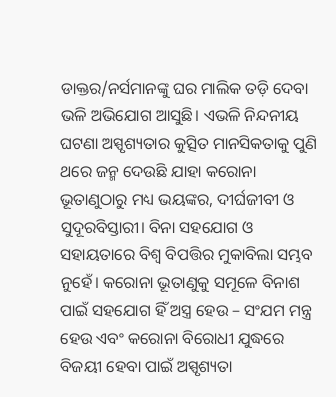ଡାକ୍ତର/ନର୍ସମାନଙ୍କୁ ଘର ମାଲିକ ତଡ଼ି ଦେବା ଭଳି ଅଭିଯୋଗ ଆସୁଛି। ଏଭଳି ନିନ୍ଦନୀୟ ଘଟଣା ଅସ୍ପୃଶ୍ୟତାର କୁତ୍ସିତ ମାନସିକତାକୁ ପୁଣି ଥରେ ଜନ୍ମ ଦେଉଛି ଯାହା କରୋନା ଭୂତାଣୁଠାରୁ ମଧ୍ୟ ଭୟଙ୍କର, ଦୀର୍ଘଜୀବୀ ଓ ସୁଦୂରବିସ୍ତାରୀ। ବିନା ସହଯୋଗ ଓ ସହାୟତାରେ ବିଶ୍ୱ ବିପତ୍ତିର ମୁକାବିଲା ସମ୍ଭବ ନୁହେଁ। କରୋନା ଭୂତାଣୁକୁ ସମୂଳେ ବିନାଶ ପାଇଁ ସହଯୋଗ ହିଁ ଅସ୍ତ୍ର ହେଉ – ସଂଯମ ମନ୍ତ୍ର ହେଉ ଏବଂ କରୋନା ବିରୋଧୀ ଯୁଦ୍ଧରେ ବିଜୟୀ ହେବା ପାଇଁ ଅସ୍ପୃଶ୍ୟତା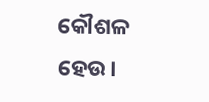କୌଶଳ ହେଉ।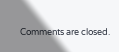Comments are closed.